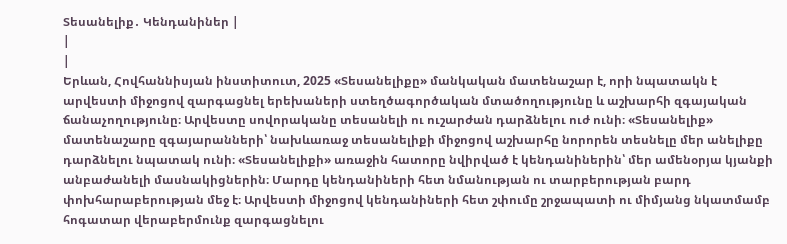Տեսանելիք․ Կենդանիներ |
|
|
Երևան, Հովհաննիսյան ինստիտուտ, 2025 «Տեսանելիքը» մանկական մատենաշար է, որի նպատակն է արվեստի միջոցով զարգացնել երեխաների ստեղծագործական մտածողությունը և աշխարհի զգայական ճանաչողությունը։ Արվեստը սովորականը տեսանելի ու ուշարժան դարձնելու ուժ ունի։ «Տեսանելիք» մատենաշարը զգայարանների՝ նախևառաջ տեսանելիքի միջոցով աշխարհը նորորեն տեսնելը մեր անելիքը դարձնելու նպատակ ունի։ «Տեսանելիքի» առաջին հատորը նվիրված է կենդանիներին՝ մեր ամենօրյա կյանքի անբաժանելի մասնակիցներին։ Մարդը կենդանիների հետ նմանության ու տարբերության բարդ փոխհարաբերության մեջ է։ Արվեստի միջոցով կենդանիների հետ շփումը շրջապատի ու միմյանց նկատմամբ հոգատար վերաբերմունք զարգացնելու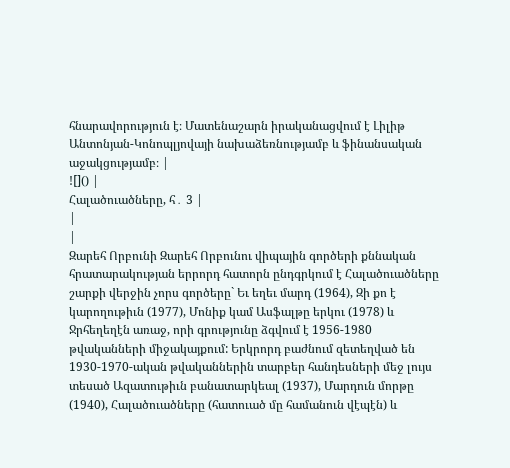հնարավորություն է։ Մատենաշարն իրականացվում է Լիլիթ Անտոնյան-Կոնոպլյովայի նախաձեռնությամբ և ֆինանսական աջակցությամբ։ |
![]() |
Հալածուածները, հ․ 3 |
|
|
Զարեհ Որբունի Զարեհ Որբունու վիպային գործերի քննական հրատարակության երրորդ հատորն ընդգրկում է Հալածուածները շարքի վերջին չորս գործերը` Եւ եղեւ մարդ (1964), Զի քո է կարողութիւն (1977), Մոնիք կամ Ասֆալթը երկու (1978) և Ջրհեղեղէն առաջ, որի գրությունը ձգվում է 1956-1980 թվականների միջակայքում: Երկրորդ բաժնում զետեղված են 1930-1970-ական թվականներին տարբեր հանդեսների մեջ լույս տեսած Ազատութիւն բանատարկեալ (1937), Մարդուն մորթը (1940), Հալածուածները (հատուած մը համանուն վէպէն) և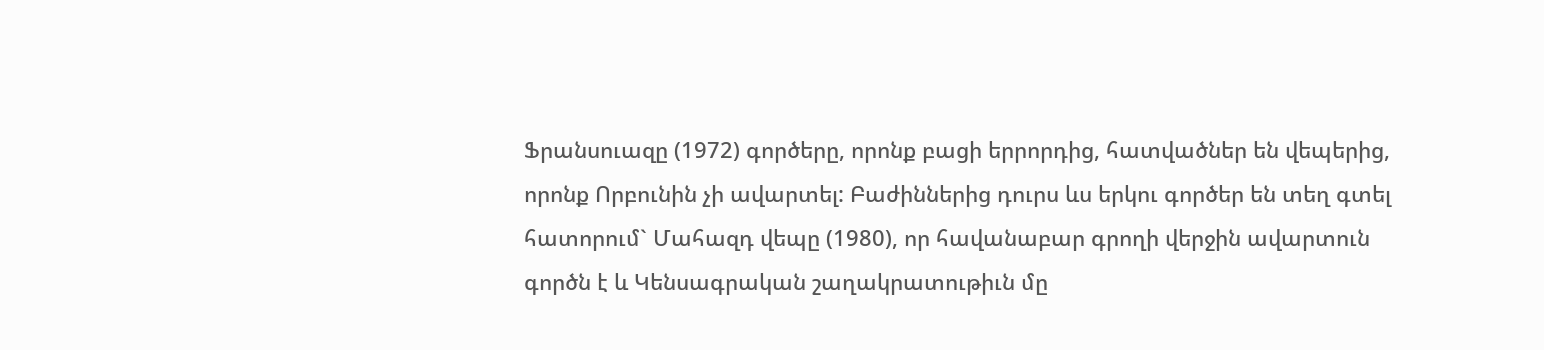Ֆրանսուազը (1972) գործերը, որոնք բացի երրորդից, հատվածներ են վեպերից, որոնք Որբունին չի ավարտել: Բաժիններից դուրս ևս երկու գործեր են տեղ գտել հատորում` Մահազդ վեպը (1980), որ հավանաբար գրողի վերջին ավարտուն գործն է և Կենսագրական շաղակրատութիւն մը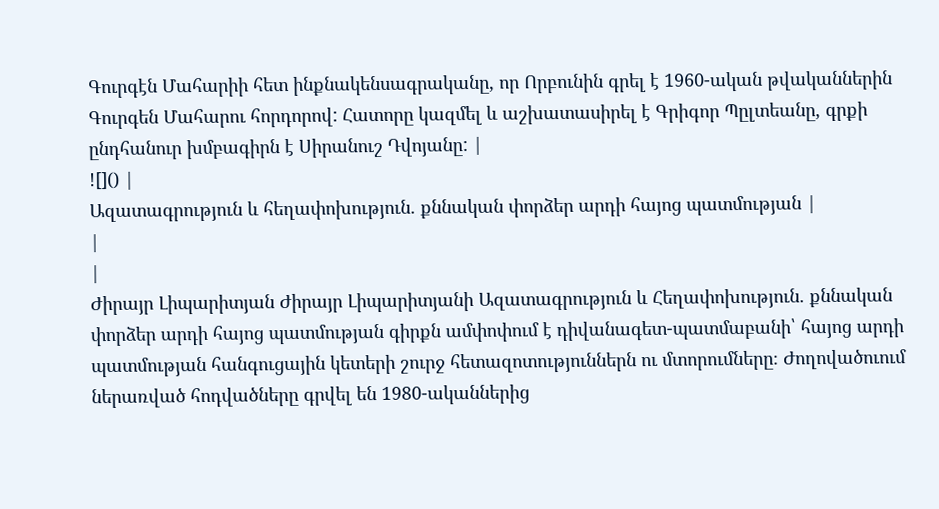Գուրգէն Մահարիի հետ ինքնակենսագրականը, որ Որբունին գրել է 1960-ական թվականներին Գուրգեն Մահարու հորդորով: Հատորը կազմել և աշխատասիրել է Գրիգոր Պըլտեանը, գրքի ընդհանուր խմբագիրն է Սիրանուշ Դվոյանը: |
![]() |
Ազատագրություն և հեղափոխություն. քննական փորձեր արդի հայոց պատմության |
|
|
Ժիրայր Լիպարիտյան Ժիրայր Լիպարիտյանի Ազատագրություն և Հեղափոխություն. քննական փորձեր արդի հայոց պատմության գիրքն ամփոփում է դիվանագետ-պատմաբանի՝ հայոց արդի պատմության հանգուցային կետերի շուրջ հետազոտություններն ու մտորումները։ Ժողովածուում ներառված հոդվածները գրվել են 1980-ականներից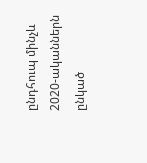ընդհուպ մինչև 2020-ականներն ընկած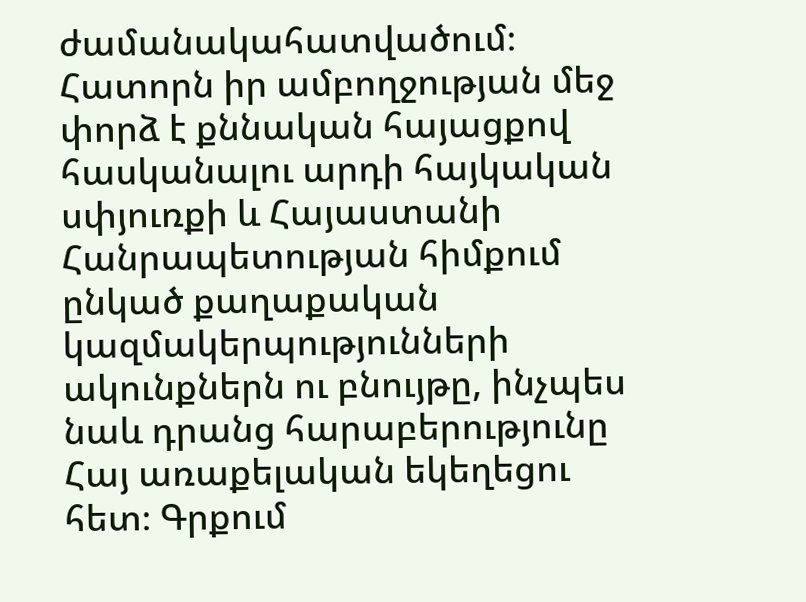ժամանակահատվածում։ Հատորն իր ամբողջության մեջ փորձ է քննական հայացքով հասկանալու արդի հայկական սփյուռքի և Հայաստանի Հանրապետության հիմքում ընկած քաղաքական կազմակերպությունների ակունքներն ու բնույթը, ինչպես նաև դրանց հարաբերությունը Հայ առաքելական եկեղեցու հետ։ Գրքում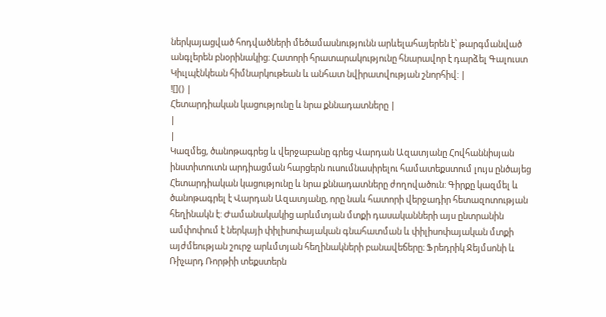ներկայացված հոդվածների մեծամասնությունն արևելահայերեն է՝ թարգմանված անգլերեն բնօրինակից։ Հատորի հրատարակությունը հնարավոր է դարձել Գալուստ Կիւլպէնկեան հիմնարկութեան և անհատ նվիրատվության շնորհիվ: |
![]() |
Հետարդիական կացությունը և նրա քննադատները |
|
|
Կազմեց, ծանոթագրեց և վերջաբանը գրեց Վարդան Ազատյանը Հովհաննիսյան ինստիտուտն արդիացման հարցերն ուսումնասիրելու համատեքստում լույս ընծայեց Հետարդիական կացությունը և նրա քննադատները ժողովածուն: Գիրքը կազմել և ծանոթագրել է Վարդան Ազատյանը, որը նաև հատորի վերջադիր հետազոտության հեղինակն է: Ժամանակակից արևմտյան մտքի դասականների այս ընտրանին ամփոփում է ներկայի փիլիսոփայական գնահատման և փիլիսոփայական մտքի այժմեության շուրջ արևմտյան հեղինակների բանավեճերը։ Ֆրեդրիկ Ջեյմսոնի և Ռիչարդ Ռորթիի տեքստերն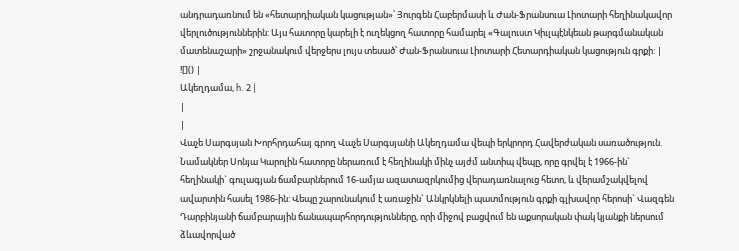անդրադառնում են «հետարդիական կացության»՝ Յուրգեն Հաբերմասի և Ժան-Ֆրանսուա Լիոտարի հեղինակավոր վերլուծություններին: Այս հատորը կարելի է ուղեկցող հատորը համարել «Գալուստ Կիւլպէնկեան թարգմանական մատենաշարի» շրջանակում վերջերս լույս տեսած՝ Ժան-Ֆրանսուա Լիոտարի Հետարդիական կացություն գրքի: |
![]() |
Ակեղդամա, h. 2 |
|
|
Վաչե Սարգսյան Խորհրդահայ գրող Վաչե Սարգսյանի Ակեղդամա վեպի երկրորդ Հավերժական սառածություն. Նամակներ Սոնյա Կարոլին հատորը ներառում է հեղինակի մինչ այժմ անտիպ վեպը, որը գրվել է 1966-ին` հեղինակի` գուլագյան ճամբարներում 16-ամյա ազատազրկումից վերադառնալուց հետո, և վերամշակվելով ավարտին հասել 1986-ին: Վեպը շարունակում է առաջին` Անկրկնելի պատմություն գրքի գլխավոր հերոսի` Վազգեն Դարբինյանի ճամբարային ճանապարհորդությունները, որի միջով բացվում են աքսորական փակ կյանքի ներսում ձևավորված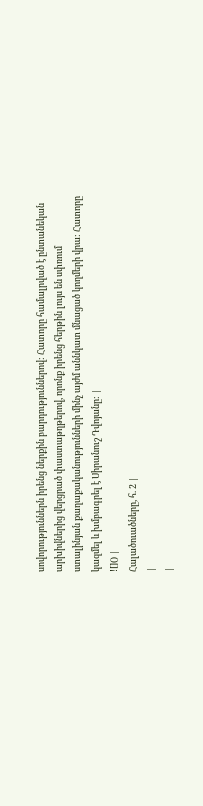սովորություններն իրենց ներքին բարդություններով: Հատորը համալրված է ընտանեկան արխիվներից վերցրած փաստաթղթերով, որոնք իրենց հերթին լույս են սփռում ստալինյան քաղաքականությունների մինչ այժմ աննկատ մնացած կողմերի վրա: Հատորը կազմել և խմբագրել է Սիրանուշ Դվոյանը: |
![]() |
Հալածուածները, հ. 2 |
|
|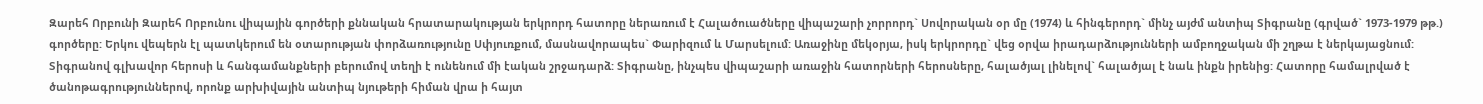Զարեհ Որբունի Զարեհ Որբունու վիպային գործերի քննական հրատարակության երկրորդ հատորը ներառում է Հալածուածները վիպաշարի չորրորդ` Սովորական օր մը (1974) և հինգերորդ` մինչ այժմ անտիպ Տիգրանը (գրված` 1973-1979 թթ.) գործերը: Երկու վեպերն էլ պատկերում են օտարության փորձառությունը Սփյուռքում, մասնավորապես` Փարիզում և Մարսելում: Առաջինը մեկօրյա, իսկ երկրորդը` վեց օրվա իրադարձությունների ամբողջական մի շղթա է ներկայացնում: Տիգրանով գլխավոր հերոսի և հանգամանքների բերումով տեղի է ունենում մի էական շրջադարձ: Տիգրանը, ինչպես վիպաշարի առաջին հատորների հերոսները, հալածյալ լինելով` հալածյալ է նաև ինքն իրենից: Հատորը համալրված է ծանոթագրություններով, որոնք արխիվային անտիպ նյութերի հիման վրա ի հայտ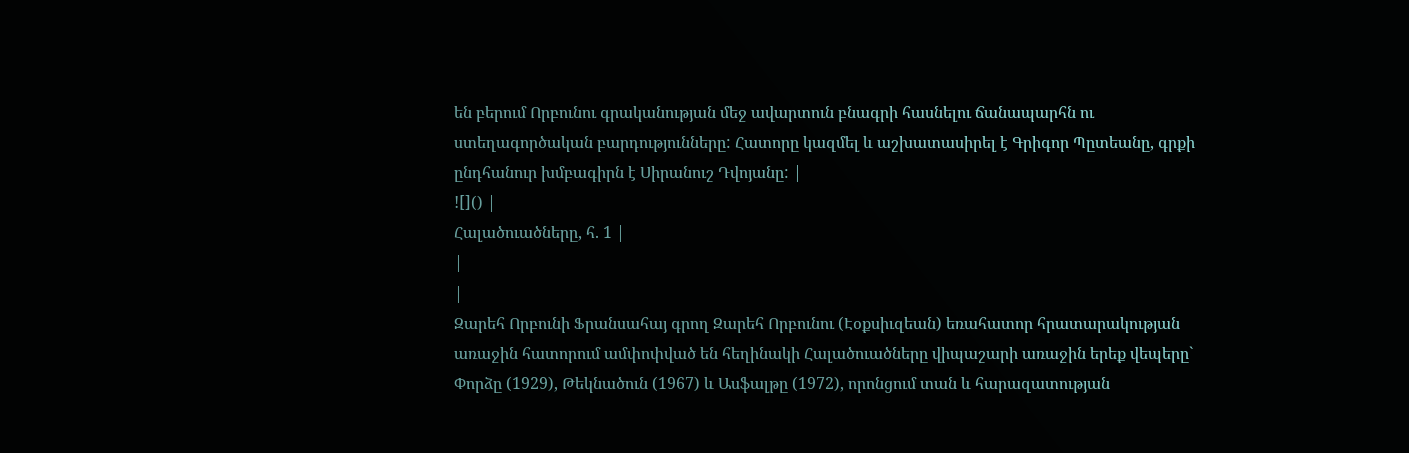են բերում Որբունու գրականության մեջ ավարտուն բնագրի հասնելու ճանապարհն ու ստեղագործական բարդությունները: Հատորը կազմել և աշխատասիրել է Գրիգոր Պըտեանը, գրքի ընդհանուր խմբագիրն է Սիրանուշ Դվոյանը: |
![]() |
Հալածուածները, հ. 1 |
|
|
Զարեհ Որբունի Ֆրանսահայ գրող Զարեհ Որբունու (Էօքսիւզեան) եռահատոր հրատարակության առաջին հատորում ամփոփված են հեղինակի Հալածուածները վիպաշարի առաջին երեք վեպերը` Փորձը (1929), Թեկնածուն (1967) և Ասֆալթը (1972), որոնցում տան և հարազատության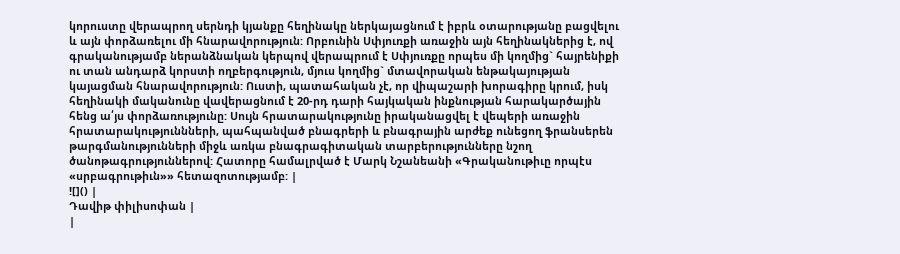կորուստը վերապրող սերնդի կյանքը հեղինակը ներկայացնում է իբրև օտարությանը բացվելու և այն փորձառելու մի հնարավորություն: Որբունին Սփյուռքի առաջին այն հեղինակներից է, ով գրականությամբ ներանձնական կերպով վերապրում է Սփյուռքը որպես մի կողմից` հայրենիքի ու տան անդարձ կորստի ողբերգություն, մյուս կողմից` մտավորական ենթակայության կայացման հնարավորություն: Ուստի, պատահական չէ, որ վիպաշարի խորագիրը կրում, իսկ հեղինակի մականունը վավերացնում է 20-րդ դարի հայկական ինքնության հարակարծային հենց ա՛յս փորձառությունը: Սույն հրատարակությունը իրականացվել է վեպերի առաջին հրատարակություննների, պահպանված բնագրերի և բնագրային արժեք ունեցող ֆրանսերեն թարգմանությունների միջև առկա բնագրագիտական տարբերությունները նշող ծանոթագրություններով: Հատորը համալրված է Մարկ Նշանեանի «Գրականութիւը որպէս «սրբագրութիւն»» հետազոտությամբ: |
![]() |
Դավիթ փիլիսոփան |
|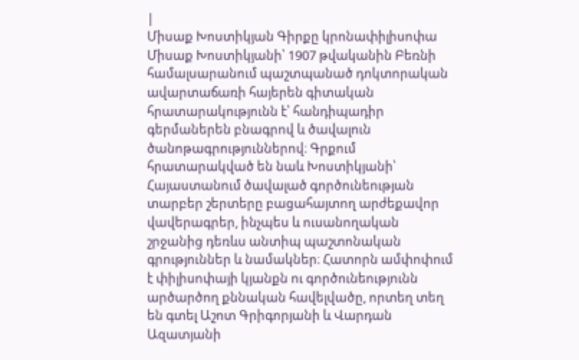|
Միսաք Խոստիկյան Գիրքը կրոնափիլիսոփա Միսաք Խոստիկյանի՝ 1907 թվականին Բեռնի համալսարանում պաշտպանած դոկտորական ավարտաճառի հայերեն գիտական հրատարակությունն է՝ հանդիպադիր գերմաներեն բնագրով և ծավալուն ծանոթագրություններով։ Գրքում հրատարակված են նաև Խոստիկյանի՝ Հայաստանում ծավալած գործունեության տարբեր շերտերը բացահայտող արժեքավոր վավերագրեր, ինչպես և ուսանողական շրջանից դեռևս անտիպ պաշտոնական գրություններ և նամակներ։ Հատորն ամփոփում է փիլիսոփայի կյանքն ու գործունեությունն արծարծող քննական հավելվածը, որտեղ տեղ են գտել Աշոտ Գրիգորյանի և Վարդան Ազատյանի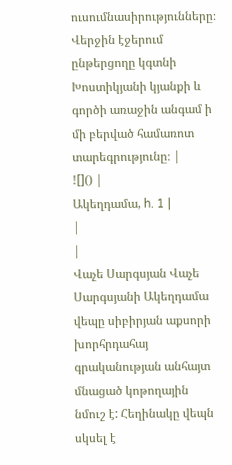ուսումնասիրությունները։ Վերջին էջերում ընթերցողը կգտնի Խոստիկյանի կյանքի և գործի առաջին անգամ ի մի բերված համառոտ տարեգրությունը։ |
![]() |
Ակեղդամա, h. 1 |
|
|
Վաչե Սարգսյան Վաչե Սարգսյանի Ակեղդամա վեպը սիբիրյան աքսորի խորհրդահայ գրականության անհայտ մնացած կոթողային նմուշ է: Հեղինակը վեպն սկսել է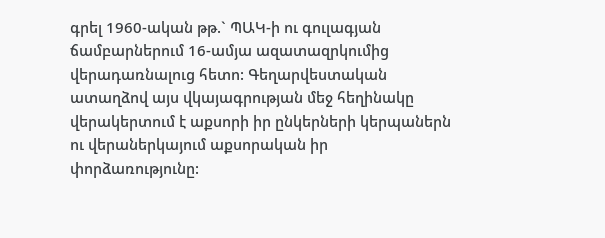գրել 1960-ական թթ.` ՊԱԿ-ի ու գուլագյան ճամբարներում 16-ամյա ազատազրկումից վերադառնալուց հետո: Գեղարվեստական ատաղձով այս վկայագրության մեջ հեղինակը վերակերտում է աքսորի իր ընկերների կերպաներն ու վերաներկայում աքսորական իր փորձառությունը: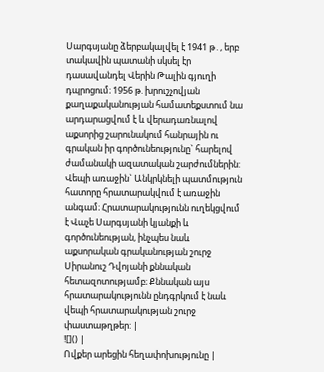Սարգսյանը ձերբակալվել է 1941 թ․, երբ տակավին պատանի սկսել էր դասավանդել Վերին Թալին գյուղի դպրոցում։ 1956 թ. խրուշչովյան քաղաքականության համատեքստում նա արդարացվում է և վերադառնալով աքսորից շարունակում հանրային ու գրական իր գործունեությունը` հարելով ժամանակի ազատական շարժումներին: Վեպի առաջին` Անկրկնելի պատմություն հատորը հրատարակվում է առաջին անգամ։ Հրատարակությունն ուղեկցվում է Վաչե Սարգսյանի կյանքի և գործունեության, ինչպես նաև աքսորական գրականության շուրջ Սիրանուշ Դվոյանի քննական հետազոտությամբ։ Քննական այս հրատարակությունն ընդգրկում է նաև վեպի հրատարակության շուրջ փաստաթղթեր: |
![]() |
Ովքեր արեցին հեղափոխությունը |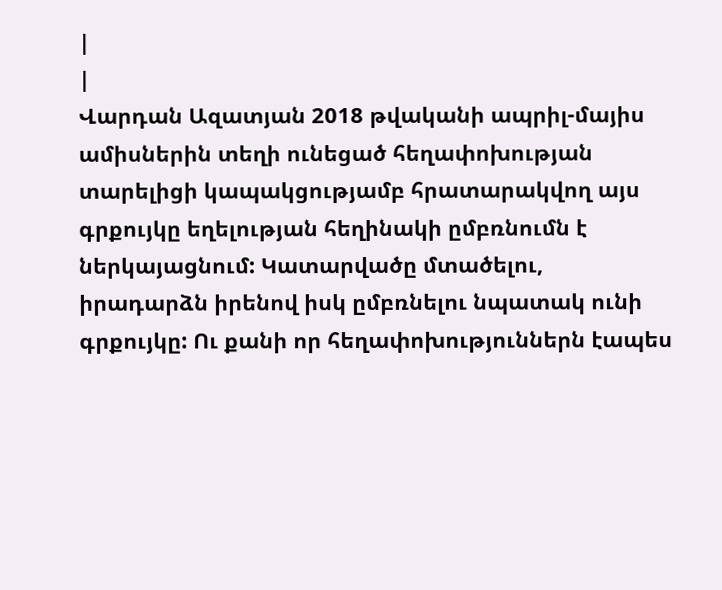|
|
Վարդան Ազատյան 2018 թվականի ապրիլ-մայիս ամիսներին տեղի ունեցած հեղափոխության տարելիցի կապակցությամբ հրատարակվող այս գրքույկը եղելության հեղինակի ըմբռնումն է ներկայացնում: Կատարվածը մտածելու, իրադարձն իրենով իսկ ըմբռնելու նպատակ ունի գրքույկը: Ու քանի որ հեղափոխություններն էապես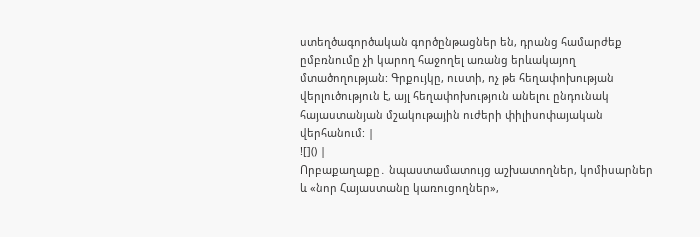ստեղծագործական գործընթացներ են, դրանց համարժեք ըմբռնումը չի կարող հաջողել առանց երևակայող մտածողության: Գրքույկը, ուստի, ոչ թե հեղափոխության վերլուծություն է, այլ հեղափոխություն անելու ընդունակ հայաստանյան մշակութային ուժերի փիլիսոփայական վերհանում: |
![]() |
Որբաքաղաքը․ նպաստամատույց աշխատողներ, կոմիսարներ և «նոր Հայաստանը կառուցողներ»,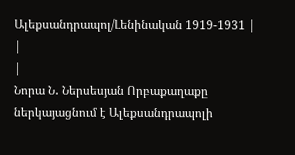Ալեքսանդրապոլ/Լենինական 1919-1931 |
|
|
Նորա Ն․ Ներսեսյան Որբաքաղաքը ներկայացնում է Ալեքսանդրապոլի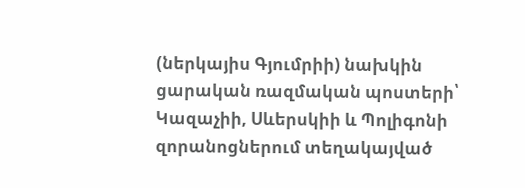(ներկայիս Գյումրիի) նախկին ցարական ռազմական պոստերի՝ Կազաչիի, Սևերսկիի և Պոլիգոնի զորանոցներում տեղակայված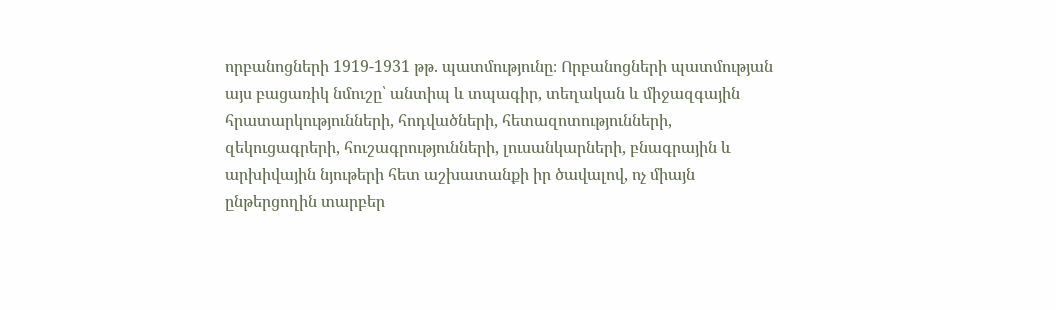որբանոցների 1919-1931 թթ. պատմությունը։ Որբանոցների պատմության այս բացառիկ նմուշը՝ անտիպ և տպագիր, տեղական և միջազգային հրատարկությունների, հոդվածների, հետազոտությունների, զեկուցագրերի, հուշագրությունների, լուսանկարների, բնագրային և արխիվային նյութերի հետ աշխատանքի իր ծավալով, ոչ միայն ընթերցողին տարբեր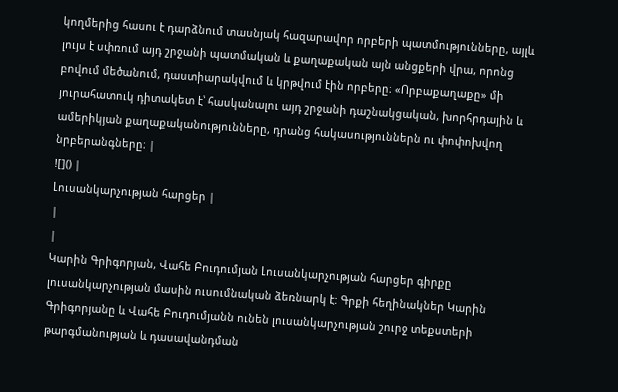կողմերից հասու է դարձնում տասնյակ հազարավոր որբերի պատմությունները, այլև լույս է սփռում այդ շրջանի պատմական և քաղաքական այն անցքերի վրա, որոնց բովում մեծանում, դաստիարակվում և կրթվում էին որբերը։ «Որբաքաղաքը» մի յուրահատուկ դիտակետ է՝ հասկանալու այդ շրջանի դաշնակցական, խորհրդային և ամերիկյան քաղաքականությունները, դրանց հակասություններն ու փոփոխվող նրբերանգները։ |
![]() |
Լուսանկարչության հարցեր |
|
|
Կարին Գրիգորյան, Վահե Բուդումյան Լուսանկարչության հարցեր գիրքը լուսանկարչության մասին ուսումնական ձեռնարկ է: Գրքի հեղինակներ Կարին Գրիգորյանը և Վահե Բուդումյանն ունեն լուսանկարչության շուրջ տեքստերի թարգմանության և դասավանդման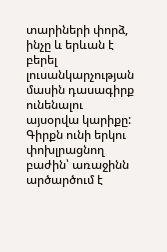տարիների փորձ, ինչը և երևան է բերել լուսանկարչության մասին դասագիրք ունենալու այսօրվա կարիքը: Գիրքն ունի երկու փոխլրացնող բաժին՝ առաջինն արծարծում է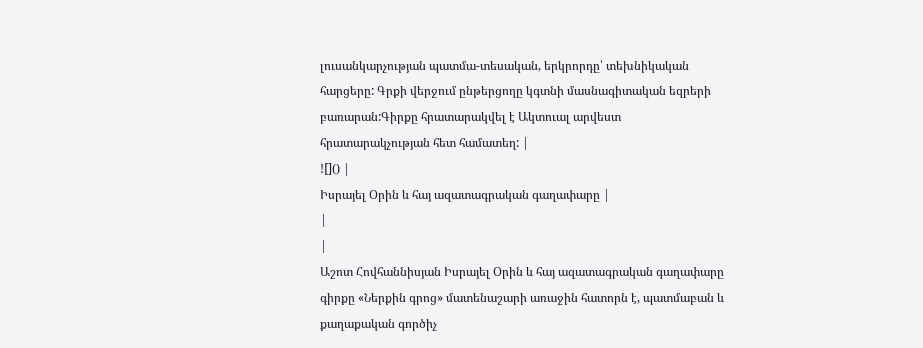լուսանկարչության պատմա-տեսական, երկրորդը՝ տեխնիկական հարցերը: Գրքի վերջում ընթերցողը կգտնի մասնագիտական եզրերի բառարան:Գիրքը հրատարակվել է Ակտուալ արվեստ հրատարակչության հետ համատեղ: |
![]() |
Իսրայել Օրին և հայ ազատագրական գաղափարը |
|
|
Աշոտ Հովհաննիսյան Իսրայել Օրին և հայ ազատագրական գաղափարը գիրքը «Ներքին գրոց» մատենաշարի առաջին հատորն է, պատմաբան և քաղաքական գործիչ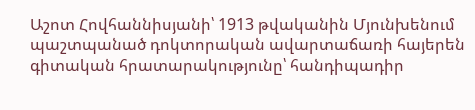Աշոտ Հովհաննիսյանի՝ 1913 թվականին Մյունխենում պաշտպանած դոկտորական ավարտաճառի հայերեն գիտական հրատարակությունը՝ հանդիպադիր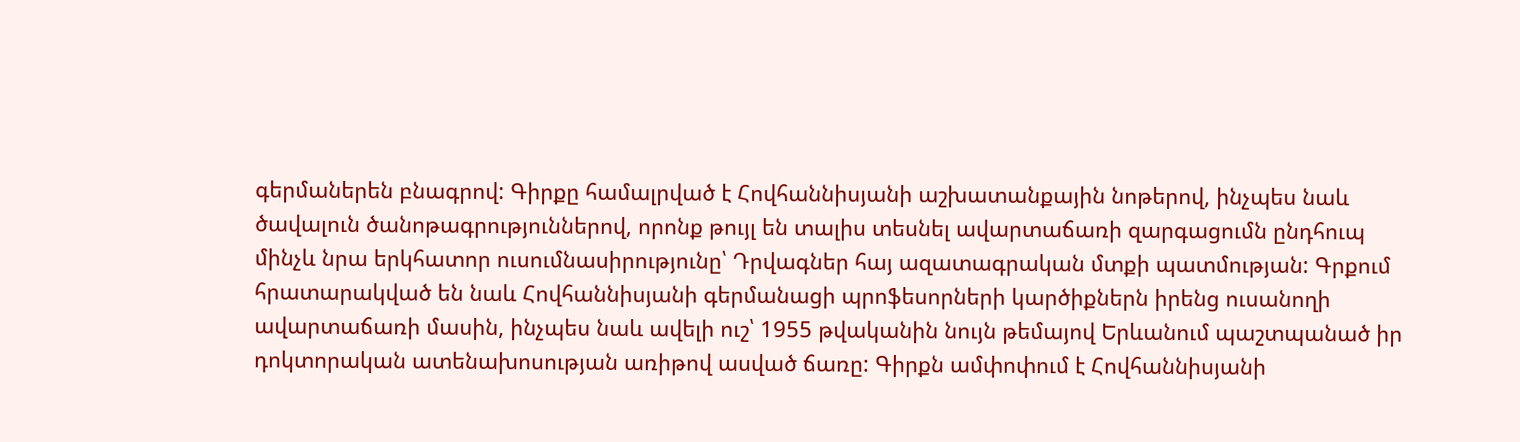գերմաներեն բնագրով: Գիրքը համալրված է Հովհաննիսյանի աշխատանքային նոթերով, ինչպես նաև ծավալուն ծանոթագրություններով, որոնք թույլ են տալիս տեսնել ավարտաճառի զարգացումն ընդհուպ մինչև նրա երկհատոր ուսումնասիրությունը՝ Դրվագներ հայ ազատագրական մտքի պատմության: Գրքում հրատարակված են նաև Հովհաննիսյանի գերմանացի պրոֆեսորների կարծիքներն իրենց ուսանողի ավարտաճառի մասին, ինչպես նաև ավելի ուշ՝ 1955 թվականին նույն թեմայով Երևանում պաշտպանած իր դոկտորական ատենախոսության առիթով ասված ճառը: Գիրքն ամփոփում է Հովհաննիսյանի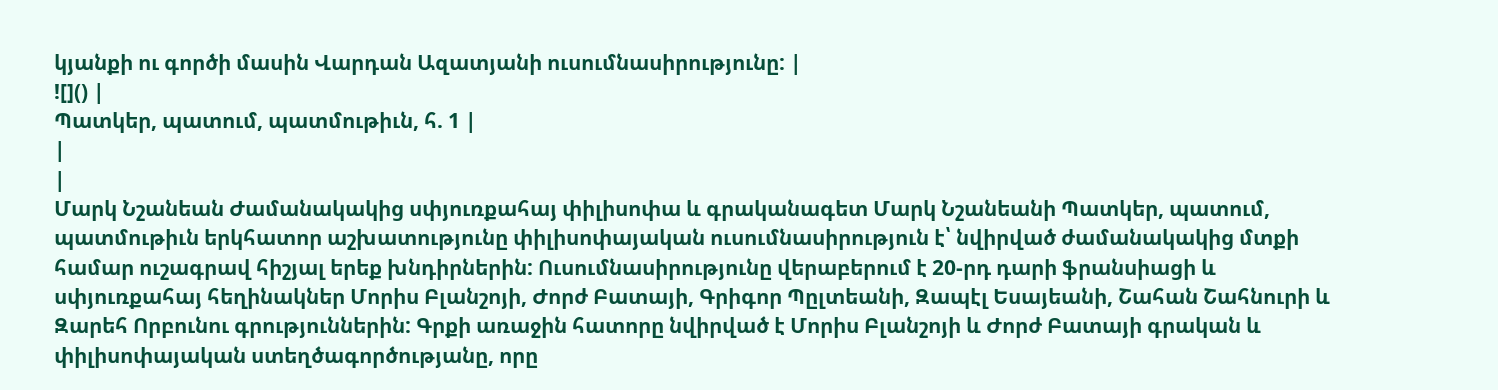կյանքի ու գործի մասին Վարդան Ազատյանի ուսումնասիրությունը: |
![]() |
Պատկեր, պատում, պատմութիւն, հ. 1 |
|
|
Մարկ Նշանեան Ժամանակակից սփյուռքահայ փիլիսոփա և գրականագետ Մարկ Նշանեանի Պատկեր, պատում, պատմութիւն երկհատոր աշխատությունը փիլիսոփայական ուսումնասիրություն է՝ նվիրված ժամանակակից մտքի համար ուշագրավ հիշյալ երեք խնդիրներին: Ուսումնասիրությունը վերաբերում է 20-րդ դարի ֆրանսիացի և սփյուռքահայ հեղինակներ Մորիս Բլանշոյի, Ժորժ Բատայի, Գրիգոր Պըլտեանի, Զապէլ Եսայեանի, Շահան Շահնուրի և Զարեհ Որբունու գրություններին: Գրքի առաջին հատորը նվիրված է Մորիս Բլանշոյի և Ժորժ Բատայի գրական և փիլիսոփայական ստեղծագործությանը, որը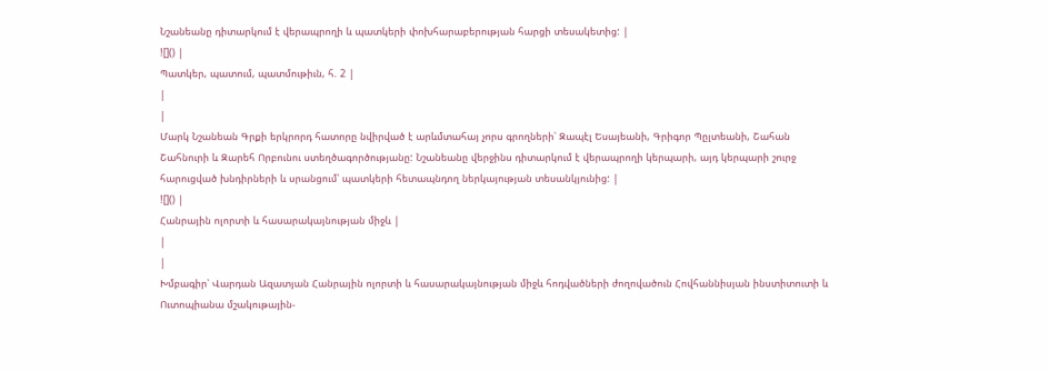Նշանեանը դիտարկում է վերապրողի և պատկերի փոխհարաբերության հարցի տեսակետից: |
![]() |
Պատկեր, պատում, պատմութիւն, հ. 2 |
|
|
Մարկ Նշանեան Գրքի երկրորդ հատորը նվիրված է արևմտահայ չորս գրողների՝ Զապէլ Եսայեանի, Գրիգոր Պըլտեանի, Շահան Շահնուրի և Զարեհ Որբունու ստեղծագործությանը: Նշանեանը վերջինս դիտարկում է վերապրողի կերպարի, այդ կերպարի շուրջ հարուցված խնդիրների և սրանցում՝ պատկերի հետապնդող ներկայության տեսանկյունից: |
![]() |
Հանրային ոլորտի և հասարակայնության միջև |
|
|
Խմբագիր՝ Վարդան Ազատյան Հանրային ոլորտի և հասարակայնության միջև հոդվածների ժողովածուն Հովհաննիսյան ինստիտուտի և Ուտոպիանա մշակութային-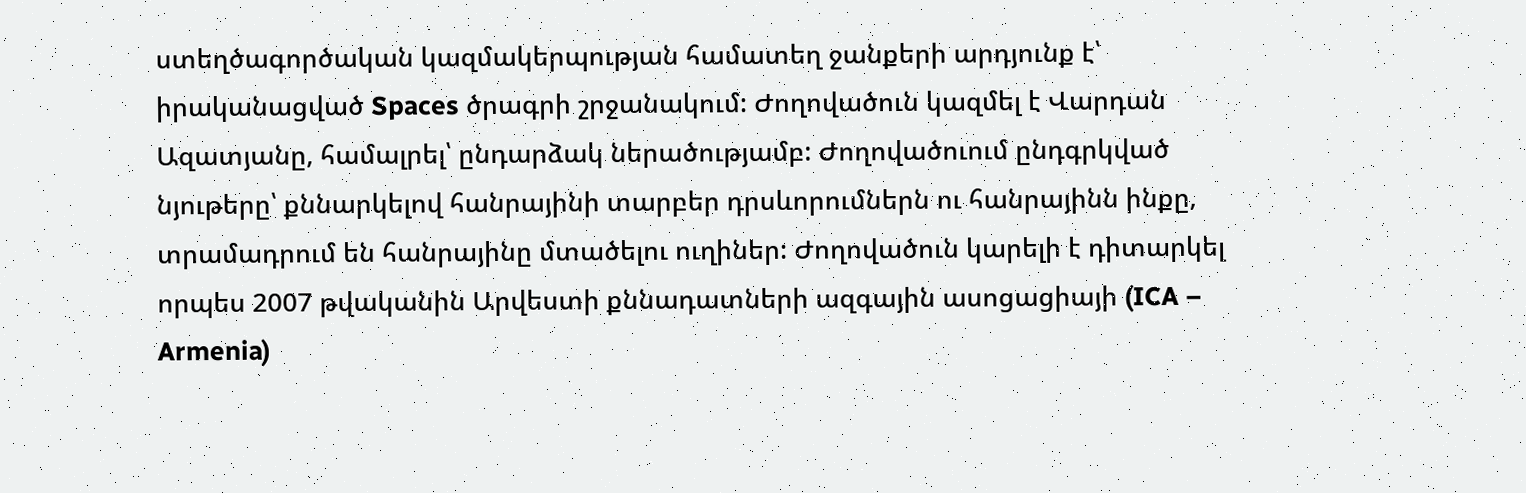ստեղծագործական կազմակերպության համատեղ ջանքերի արդյունք է՝ իրականացված Spaces ծրագրի շրջանակում: Ժողովածուն կազմել է Վարդան Ազատյանը, համալրել՝ ընդարձակ ներածությամբ: Ժողովածուում ընդգրկված նյութերը՝ քննարկելով հանրայինի տարբեր դրսևորումներն ու հանրայինն ինքը, տրամադրում են հանրայինը մտածելու ուղիներ: Ժողովածուն կարելի է դիտարկել որպես 2007 թվականին Արվեստի քննադատների ազգային ասոցացիայի (ICA – Armenia)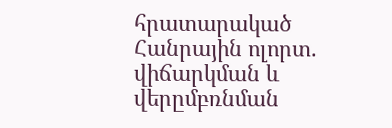հրատարակած Հանրային ոլորտ. վիճարկման և վերըմբռնման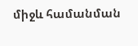միջև համանման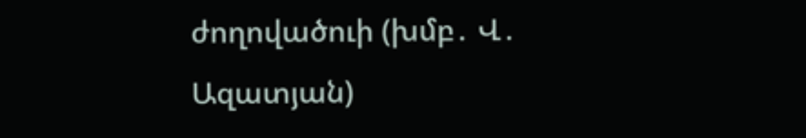ժողովածուի (խմբ․ Վ․ Ազատյան)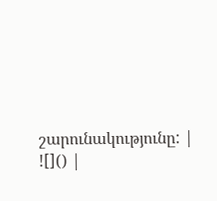շարունակությունը: |
![]() |